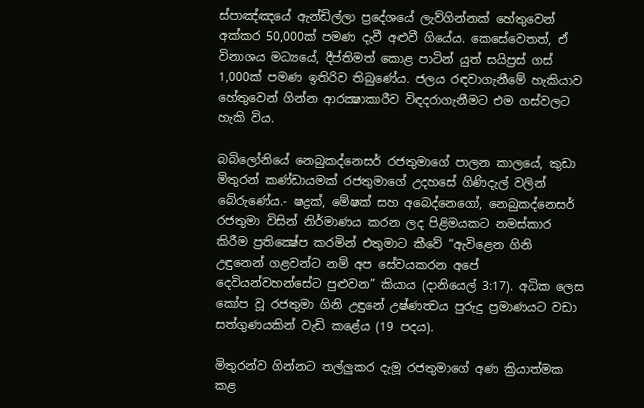ස්පාඤ්ඤයේ ඇන්ඩිල්ලා ප්‍රදේශයේ ලැව්ගින්නක් හේතුවෙන් අක්කර 50,000ක් පමණ දැවී අළුවී ගියේය. කෙසේවෙතත්, ඒ විනාශය මධ්‍යයේ, දීප්තිමත් කොළ පාටින් යුත් සයිප්‍රස් ගස් 1,000ක් පමණ ඉතිරිව තිබුණේය. ජලය රඳවාගැනීමේ හැකියාව හේතුවෙන් ගින්න ආරක්‍ෂාකාරීව විඳදරාගැනීමට එම ගස්වලට හැකි විය.

බබිලෝනියේ නෙබුකද්නෙසර් රජතුමාගේ පාලන කාලයේ, කුඩා මිතුරන් කණ්ඩායමක් රජතුමාගේ උදහසේ ගිණිදැල් වලින් බේරුණේය.- ෂද්‍රක්, මේෂක් සහ අබෙද්නෙගෝ, නෙබුකද්නෙසර් රජතුමා විසින් නිර්මාණය කරන ලද පිළිමයකට නමස්කාර කිරීම ප්‍රතික්‍ෂේප කරමින් එතුමාට කීවේ “ඇවිළෙන ගිනි උඳුනෙන් ගළවන්ට නම් අප සේවයකරන අපේ දෙවියන්වහන්සේට පුළුවන” කියාය (දානියෙල් 3:17). අධික ලෙස කෝප වූ රජතුමා ගිනි උඳුනේ උෂ්ණත්‍වය පුරුදු ප්‍රමාණයට වඩා සත්ගුණයකින් වැඩි කළේය (19 පදය).

මිතුරන්ව ගින්නට තල්ලුකර දැමූ රජතුමාගේ අණ ක්‍රියාත්මක කළ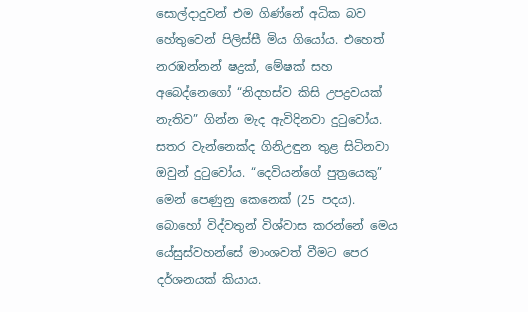සොල්දාදුවන් එම ගිණ්නේ අධික බව හේතුවෙන් පිලිස්සී මිය ගියෝය. එහෙත් නරඹන්නන් ෂද්‍රක්, මේෂක් සහ අබෙද්නෙගෝ “නිදහස්ව කිසි උපද්‍රවයක් නැතිව” ගින්න මැද ඇවිදිනවා දුටුවෝය. සතර වැන්නෙක්ද ගිනිඋඳුන තුළ සිටිනවා ඔවුන් දුටුවෝය. “දෙවියන්ගේ පුත්‍රයෙකු” මෙන් පෙණුනු කෙනෙක් (25 පදය). බොහෝ විද්වතුන් විශ්වාස කරන්නේ මෙය යේසුස්වහන්සේ මාංශවත් වීමට පෙර දර්ශනයක් කියාය.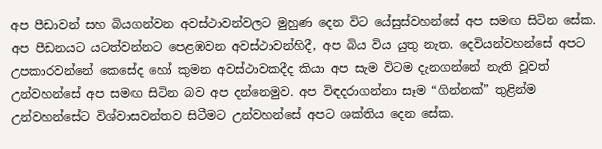අප පීඩාවන් සහ බියගන්වන අවස්ථාවන්වලට මුහුණ දෙන විට යේසුස්වහන්සේ අප සමඟ සිටින සේක. අප පීඩනයට යටත්වන්නට පෙළඹවන අවස්ථාවන්හිදී, අප බිය විය යුතු නැත. දෙවියන්වහන්සේ අපට උපකාරවන්නේ කෙසේද හෝ කුමන අවස්ථාවකදීද කියා අප සැම විටම දැනගන්නේ නැති වූවත් උන්වහන්සේ අප සමඟ සිටින බව අප දන්නෙමුව. අප විඳදරාගන්නා සෑම “ගින්නක්” තුළින්ම උන්වහන්සේට විශ්වාසවන්තව සිටීමට උන්වහන්සේ අපට ශක්තිය දෙන සේක.